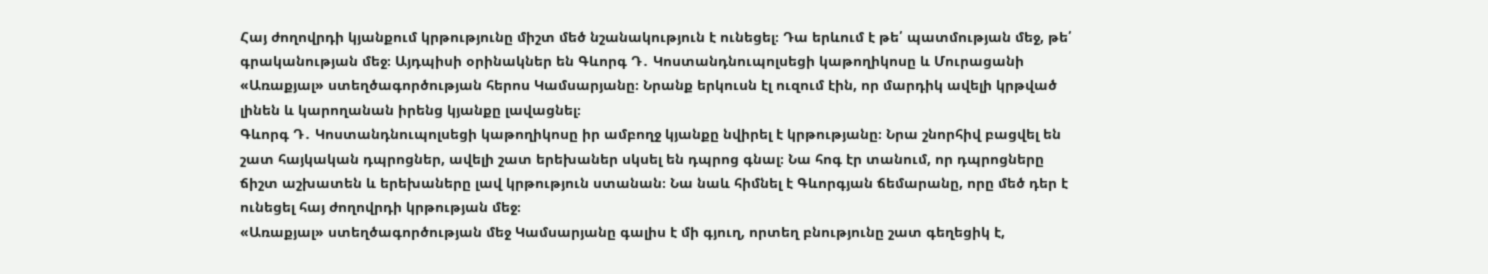Հայ ժողովրդի կյանքում կրթությունը միշտ մեծ նշանակություն է ունեցել։ Դա երևում է թե՛ պատմության մեջ, թե՛ գրականության մեջ։ Այդպիսի օրինակներ են Գևորգ Դ․ Կոստանդնուպոլսեցի կաթողիկոսը և Մուրացանի «Առաքյալ» ստեղծագործության հերոս Կամսարյանը։ Նրանք երկուսն էլ ուզում էին, որ մարդիկ ավելի կրթված լինեն և կարողանան իրենց կյանքը լավացնել։
Գևորգ Դ․ Կոստանդնուպոլսեցի կաթողիկոսը իր ամբողջ կյանքը նվիրել է կրթությանը։ Նրա շնորհիվ բացվել են շատ հայկական դպրոցներ, ավելի շատ երեխաներ սկսել են դպրոց գնալ։ Նա հոգ էր տանում, որ դպրոցները ճիշտ աշխատեն և երեխաները լավ կրթություն ստանան։ Նա նաև հիմնել է Գևորգյան ճեմարանը, որը մեծ դեր է ունեցել հայ ժողովրդի կրթության մեջ։
«Առաքյալ» ստեղծագործության մեջ Կամսարյանը գալիս է մի գյուղ, որտեղ բնությունը շատ գեղեցիկ է,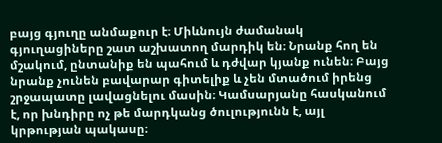բայց գյուղը անմաքուր է։ Միևնույն ժամանակ գյուղացիները շատ աշխատող մարդիկ են։ Նրանք հող են մշակում, ընտանիք են պահում և դժվար կյանք ունեն։ Բայց նրանք չունեն բավարար գիտելիք և չեն մտածում իրենց շրջապատը լավացնելու մասին։ Կամսարյանը հասկանում է, որ խնդիրը ոչ թե մարդկանց ծուլությունն է, այլ կրթության պակասը։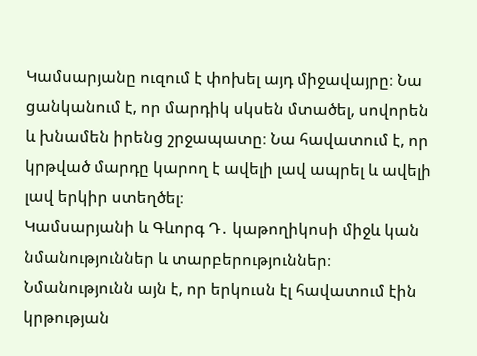Կամսարյանը ուզում է փոխել այդ միջավայրը։ Նա ցանկանում է, որ մարդիկ սկսեն մտածել, սովորեն և խնամեն իրենց շրջապատը։ Նա հավատում է, որ կրթված մարդը կարող է ավելի լավ ապրել և ավելի լավ երկիր ստեղծել։
Կամսարյանի և Գևորգ Դ․ կաթողիկոսի միջև կան նմանություններ և տարբերություններ։ Նմանությունն այն է, որ երկուսն էլ հավատում էին կրթության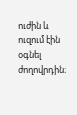ուժին և ուզում էին օգնել ժողովրդին։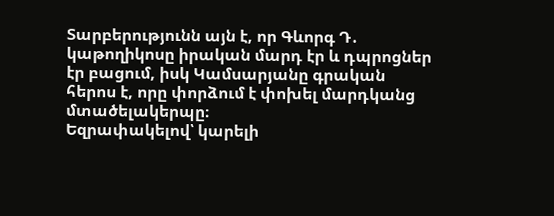Տարբերությունն այն է, որ Գևորգ Դ․ կաթողիկոսը իրական մարդ էր և դպրոցներ էր բացում, իսկ Կամսարյանը գրական հերոս է, որը փորձում է փոխել մարդկանց մտածելակերպը։
Եզրափակելով՝ կարելի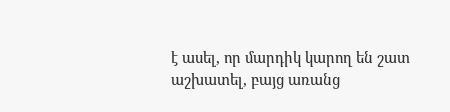է ասել, որ մարդիկ կարող են շատ աշխատել, բայց առանց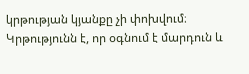կրթության կյանքը չի փոխվում։ Կրթությունն է, որ օգնում է մարդուն և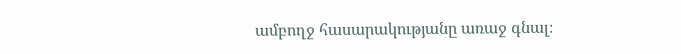ամբողջ հասարակությանը առաջ գնալ։